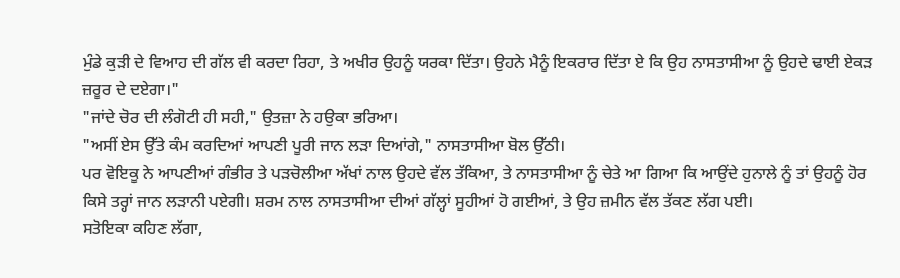ਮੁੰਡੇ ਕੁੜੀ ਦੇ ਵਿਆਹ ਦੀ ਗੱਲ ਵੀ ਕਰਦਾ ਰਿਹਾ, ਤੇ ਅਖੀਰ ਉਹਨੂੰ ਯਰਕਾ ਦਿੱਤਾ। ਉਹਨੇ ਮੈਨੂੰ ਇਕਰਾਰ ਦਿੱਤਾ ਏ ਕਿ ਉਹ ਨਾਸਤਾਸੀਆ ਨੂੰ ਉਹਦੇ ਢਾਈ ਏਕੜ ਜ਼ਰੂਰ ਦੇ ਦਏਗਾ।"
"ਜਾਂਦੇ ਚੋਰ ਦੀ ਲੰਗੋਟੀ ਹੀ ਸਹੀ," ਉਤਜ਼ਾ ਨੇ ਹਉਕਾ ਭਰਿਆ।
"ਅਸੀਂ ਏਸ ਉੱਤੇ ਕੰਮ ਕਰਦਿਆਂ ਆਪਣੀ ਪੂਰੀ ਜਾਨ ਲੜਾ ਦਿਆਂਗੇ," ਨਾਸਤਾਸੀਆ ਬੋਲ ਉੱਠੀ।
ਪਰ ਵੋਇਕੂ ਨੇ ਆਪਣੀਆਂ ਗੰਭੀਰ ਤੇ ਪੜਚੋਲੀਆ ਅੱਖਾਂ ਨਾਲ ਉਹਦੇ ਵੱਲ ਤੱਕਿਆ, ਤੇ ਨਾਸਤਾਸੀਆ ਨੂੰ ਚੇਤੇ ਆ ਗਿਆ ਕਿ ਆਉਂਦੇ ਹੁਨਾਲੇ ਨੂੰ ਤਾਂ ਉਹਨੂੰ ਹੋਰ ਕਿਸੇ ਤਰ੍ਹਾਂ ਜਾਨ ਲੜਾਨੀ ਪਏਗੀ। ਸ਼ਰਮ ਨਾਲ ਨਾਸਤਾਸੀਆ ਦੀਆਂ ਗੱਲ੍ਹਾਂ ਸੂਹੀਆਂ ਹੋ ਗਈਆਂ, ਤੇ ਉਹ ਜ਼ਮੀਨ ਵੱਲ ਤੱਕਣ ਲੱਗ ਪਈ।
ਸਤੋਇਕਾ ਕਹਿਣ ਲੱਗਾ,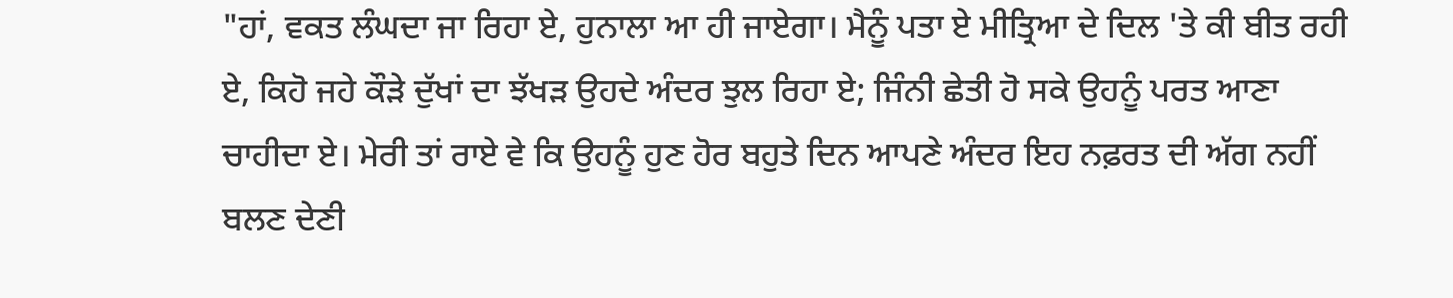"ਹਾਂ, ਵਕਤ ਲੰਘਦਾ ਜਾ ਰਿਹਾ ਏ, ਹੁਨਾਲਾ ਆ ਹੀ ਜਾਏਗਾ। ਮੈਨੂੰ ਪਤਾ ਏ ਮੀਤ੍ਰਿਆ ਦੇ ਦਿਲ 'ਤੇ ਕੀ ਬੀਤ ਰਹੀ ਏ, ਕਿਹੋ ਜਹੇ ਕੌੜੇ ਦੁੱਖਾਂ ਦਾ ਝੱਖੜ ਉਹਦੇ ਅੰਦਰ ਝੁਲ ਰਿਹਾ ਏ; ਜਿੰਨੀ ਛੇਤੀ ਹੋ ਸਕੇ ਉਹਨੂੰ ਪਰਤ ਆਣਾ ਚਾਹੀਦਾ ਏ। ਮੇਰੀ ਤਾਂ ਰਾਏ ਵੇ ਕਿ ਉਹਨੂੰ ਹੁਣ ਹੋਰ ਬਹੁਤੇ ਦਿਨ ਆਪਣੇ ਅੰਦਰ ਇਹ ਨਫ਼ਰਤ ਦੀ ਅੱਗ ਨਹੀਂ ਬਲਣ ਦੇਣੀ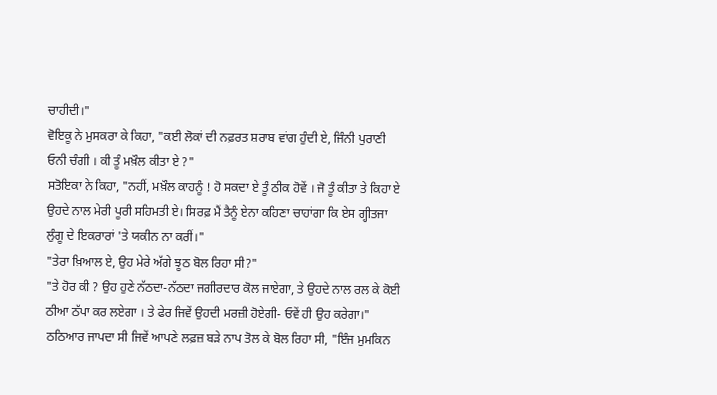ਚਾਹੀਦੀ।"
ਵੋਇਕੂ ਨੇ ਮੁਸਕਰਾ ਕੇ ਕਿਹਾ, "ਕਈ ਲੋਕਾਂ ਦੀ ਨਫ਼ਰਤ ਸ਼ਰਾਬ ਵਾਂਗ ਹੁੰਦੀ ਏ, ਜਿੰਨੀ ਪੁਰਾਣੀ ਓਨੀ ਚੰਗੀ । ਕੀ ਤੂੰ ਮਖ਼ੌਲ ਕੀਤਾ ਏ ?"
ਸਤੋਇਕਾ ਨੇ ਕਿਹਾ, "ਨਹੀਂ, ਮਖ਼ੌਲ ਕਾਹਨੂੰ ! ਹੋ ਸਕਦਾ ਏ ਤੂੰ ਠੀਕ ਹੋਵੇਂ । ਜੋ ਤੂੰ ਕੀਤਾ ਤੇ ਕਿਹਾ ਏ ਉਹਦੇ ਨਾਲ ਮੇਰੀ ਪੂਰੀ ਸਹਿਮਤੀ ਏ। ਸਿਰਫ਼ ਮੈਂ ਤੈਨੂੰ ਏਨਾ ਕਹਿਣਾ ਚਾਹਾਂਗਾ ਕਿ ਏਸ ਗ੍ਹੀਤਜਾ ਲੁੰਗੂ ਦੇ ਇਕਰਾਰਾਂ 'ਤੇ ਯਕੀਨ ਨਾ ਕਰੀਂ।"
"ਤੇਰਾ ਖ਼ਿਆਲ ਏ, ਉਹ ਮੇਰੇ ਅੱਗੇ ਝੂਠ ਬੋਲ ਰਿਹਾ ਸੀ?"
"ਤੇ ਹੋਰ ਕੀ ? ਉਹ ਹੁਣੇ ਨੱਠਦਾ-ਨੱਠਦਾ ਜਗੀਰਦਾਰ ਕੋਲ ਜਾਏਗਾ, ਤੇ ਉਹਦੇ ਨਾਲ ਰਲ ਕੇ ਕੋਈ ਠੀਆ ਠੱਪਾ ਕਰ ਲਏਗਾ । ਤੇ ਫੇਰ ਜਿਵੇਂ ਉਹਦੀ ਮਰਜ਼ੀ ਹੋਏਗੀ- ਓਵੇਂ ਹੀ ਉਹ ਕਰੇਗਾ।"
ਠਠਿਆਰ ਜਾਪਦਾ ਸੀ ਜਿਵੇਂ ਆਪਣੇ ਲਫ਼ਜ਼ ਬੜੇ ਨਾਪ ਤੋਲ ਕੇ ਬੋਲ ਰਿਹਾ ਸੀ, "ਇੰਜ ਮੁਮਕਿਨ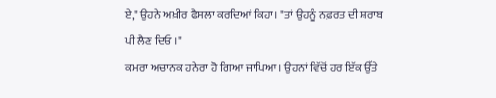ਏ," ਉਹਨੇ ਅਖ਼ੀਰ ਫੈਸਲਾ ਕਰਦਿਆਂ ਕਿਹਾ। "ਤਾਂ ਉਹਨੂੰ ਨਫ਼ਰਤ ਦੀ ਸ਼ਰਾਬ ਪੀ ਲੈਣ ਦਿਓ ।"
ਕਮਰਾ ਅਚਾਨਕ ਹਨੇਰਾ ਹੋ ਗਿਆ ਜਾਪਿਆ। ਉਹਨਾਂ ਵਿੱਚੋਂ ਹਰ ਇੱਕ ਉੱਤੇ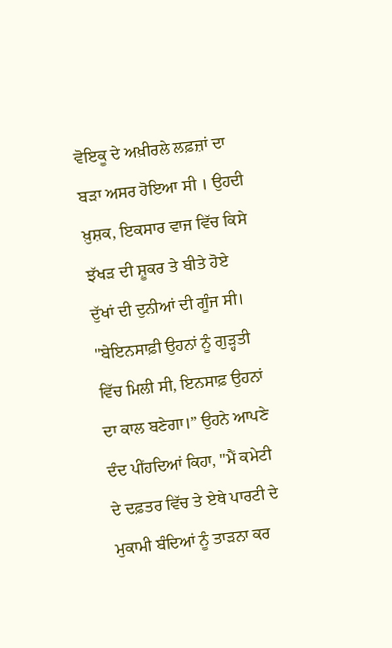ਵੋਇਕੂ ਦੇ ਅਖ਼ੀਰਲੇ ਲਫ਼ਜ਼ਾਂ ਦਾ ਬੜਾ ਅਸਰ ਹੋਇਆ ਸੀ । ਉਹਦੀ ਖ਼ੁਸ਼ਕ, ਇਕਸਾਰ ਵਾਜ ਵਿੱਚ ਕਿਸੇ ਝੱਖੜ ਦੀ ਸ਼ੂਕਰ ਤੇ ਬੀਤੇ ਹੋਏ ਦੁੱਖਾਂ ਦੀ ਦੁਨੀਆਂ ਦੀ ਗੂੰਜ ਸੀ। "ਬੇਇਨਸਾਫ਼ੀ ਉਹਨਾਂ ਨੂੰ ਗੁੜ੍ਹਤੀ ਵਿੱਚ ਮਿਲੀ ਸੀ, ਇਨਸਾਫ਼ ਉਹਨਾਂ ਦਾ ਕਾਲ ਬਣੇਗਾ।” ਉਹਨੇ ਆਪਣੇ ਦੰਦ ਪੀਂਹਦਿਆਂ ਕਿਹਾ, "ਮੈਂ ਕਮੇਟੀ ਦੇ ਦਫ਼ਤਰ ਵਿੱਚ ਤੇ ਏਥੇ ਪਾਰਟੀ ਦੇ ਮੁਕਾਮੀ ਬੰਦਿਆਂ ਨੂੰ ਤਾੜਨਾ ਕਰ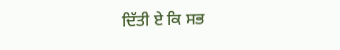ਦਿੱਤੀ ਏ ਕਿ ਸਭ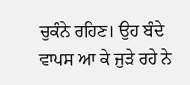ਚੁਕੰਨੇ ਰਹਿਣ। ਉਹ ਬੰਦੇ ਵਾਪਸ ਆ ਕੇ ਜੁੜੇ ਰਹੇ ਨੇ